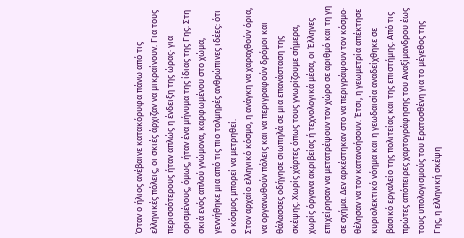Όταν ο ήλιος ανέβαινε κατακόρυφα πάνω από τις ελληνικές πόλεις, οι σκιές άρχιζαν να μικραίνουν. Για τους περισσότερους ήταν απλώς η ένδειξη της ώρας· για ορισμένους, όμως, ήταν ένα μήνυμα της ίδιας της Γης. Στη σκιά ενός απλού γνώμονα, καρφωμένου στο χώμα, γεννήθηκε μια από τις πιο τολμηρές ανθρώπινες ιδέες: ότι ο κόσμος μπορεί να μετρηθεί.
Στον αρχαίο ελληνικό κόσμο, η ανάγκη να χαραχθούν όρια, να οργανωθούν πόλεις και να περιγραφούν δρόμοι και θάλασσες οδήγησε σιωπηλά σε μια επανάσταση της σκέψης. Χωρίς χάρτες όπως τους γνωρίζουμε σήμερα, χωρίς όργανα ακριβείας ή τεχνολογικά μέσα, οι Έλληνες επιχείρησαν να μετατρέψουν τον χώρο σε αριθμό και τη γη σε σχήμα. Δεν αρκέστηκαν στο να περιγράψουν τον κόσμο· θέλησαν να τον κατανοήσουν. Έτσι, η γεωμετρία απέκτησε κυριολεκτικό νόημα και η γεωδαισία αναδείχθηκε σε βασικό εργαλείο της πολιτείας και της επιστήμης. Από τις πρώτες απόπειρες χαρτογράφησης του Αναξίμανδρου έως τους υπολογισμούς του Ερατοσθένη για το μέγεθος της Γης, η ελληνική σκέψη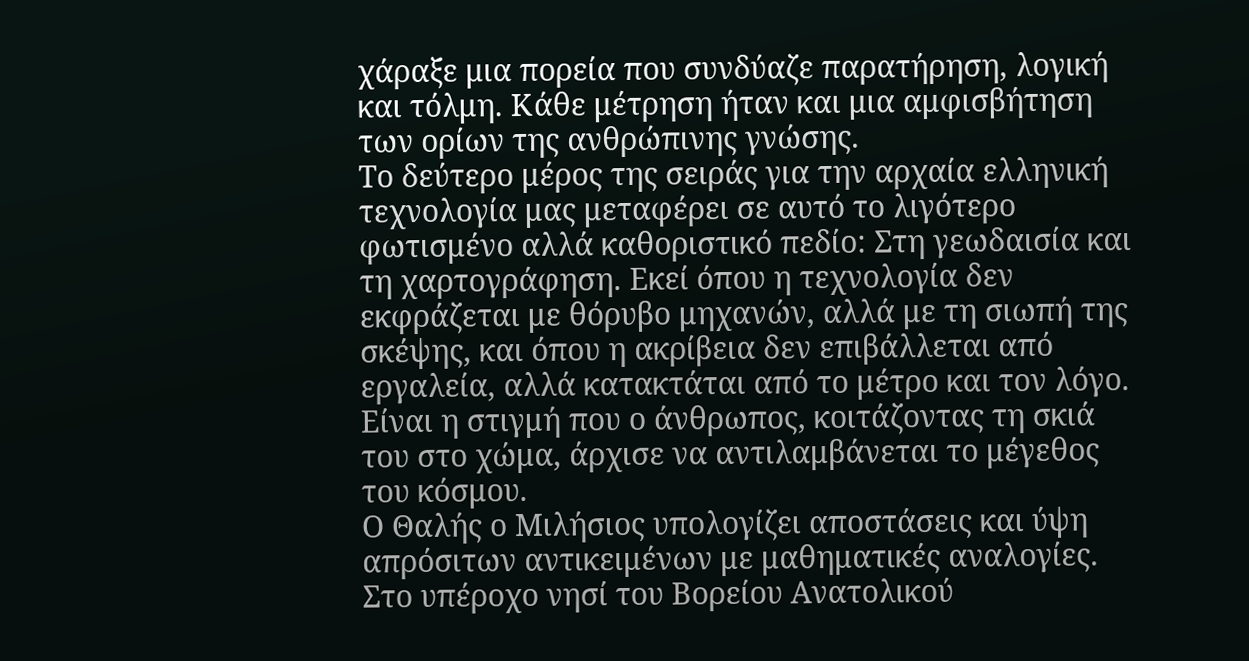χάραξε μια πορεία που συνδύαζε παρατήρηση, λογική και τόλμη. Κάθε μέτρηση ήταν και μια αμφισβήτηση των ορίων της ανθρώπινης γνώσης.
Το δεύτερο μέρος της σειράς για την αρχαία ελληνική τεχνολογία μας μεταφέρει σε αυτό το λιγότερο φωτισμένο αλλά καθοριστικό πεδίο: Στη γεωδαισία και τη χαρτογράφηση. Εκεί όπου η τεχνολογία δεν εκφράζεται με θόρυβο μηχανών, αλλά με τη σιωπή της σκέψης, και όπου η ακρίβεια δεν επιβάλλεται από εργαλεία, αλλά κατακτάται από το μέτρο και τον λόγο. Είναι η στιγμή που ο άνθρωπος, κοιτάζοντας τη σκιά του στο χώμα, άρχισε να αντιλαμβάνεται το μέγεθος του κόσμου.
Ο Θαλής ο Μιλήσιος υπολογίζει αποστάσεις και ύψη απρόσιτων αντικειμένων με μαθηματικές αναλογίες. Στο υπέροχο νησί του Βορείου Ανατολικού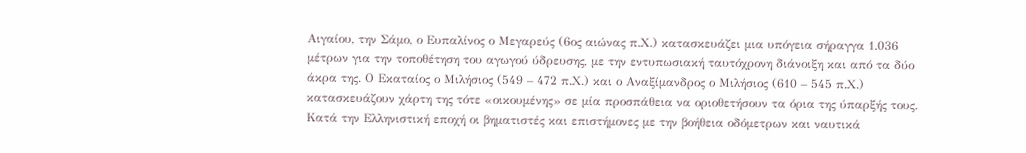Αιγαίου, την Σάμο, ο Ευπαλίνος ο Μεγαρεύς (6ος αιώνας π.Χ.) κατασκευάζει μια υπόγεια σήραγγα 1.036 μέτρων για την τοποθέτηση του αγωγού ύδρευσης, με την εντυπωσιακή ταυτόχρονη διάνοιξη και από τα δύο άκρα της. Ο Εκαταίος ο Μιλήσιος (549 – 472 π.Χ.) και ο Αναξίμανδρος ο Μιλήσιος (610 – 545 π.Χ.) κατασκευάζουν χάρτη της τότε «οικουμένης» σε μία προσπάθεια να οριοθετήσουν τα όρια της ύπαρξής τους. Κατά την Ελληνιστική εποχή οι βηματιστές και επιστήμονες με την βοήθεια οδόμετρων και ναυτικά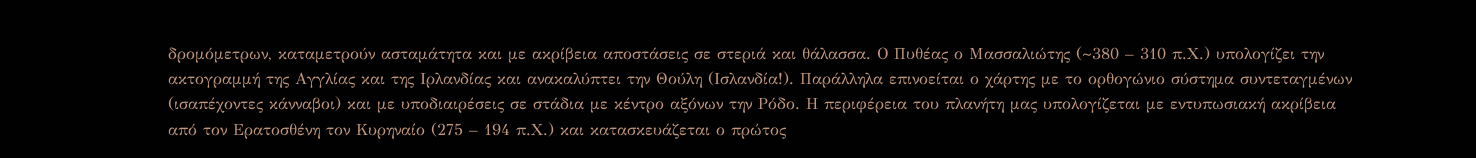δρομόμετρων, καταμετρούν ασταμάτητα και με ακρίβεια αποστάσεις σε στεριά και θάλασσα. Ο Πυθέας ο Μασσαλιώτης (~380 – 310 π.Χ.) υπολογίζει την ακτογραμμή της Αγγλίας και της Ιρλανδίας και ανακαλύπτει την Θούλη (Ισλανδία!). Παράλληλα επινοείται ο χάρτης με το ορθογώνιο σύστημα συντεταγμένων (ισαπέχοντες κάνναβοι) και με υποδιαιρέσεις σε στάδια με κέντρο αξόνων την Ρόδο. Η περιφέρεια του πλανήτη μας υπολογίζεται με εντυπωσιακή ακρίβεια από τον Ερατοσθένη τον Κυρηναίο (275 – 194 π.Χ.) και κατασκευάζεται ο πρώτος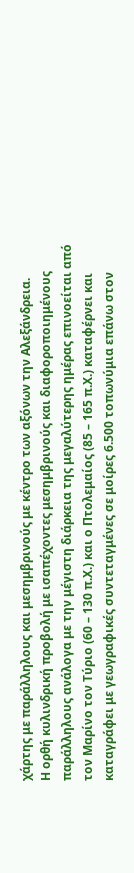χάρτης με παράλληλους και μεσημβρινούς με κέντρο των αξόνων την Αλεξάνδρεια.
Η ορθή κυλινδρική προβολή με ισαπέχοντες μεσημβρινούς και διαφοροποιημένους παράλληλους ανάλογα με την μέγιστη διάρκεια της μεγαλύτερης ημέρας επινοείται από τον Μαρίνο τον Τύριο (60 – 130 π.Χ.) και ο Πτολεμαίος (85 – 165 π.Χ.) καταφέρνει και καταγράφει με γεωγραφικές συντεταγμένες σε μοίρες 6.500 τοπωνύμια επάνω στον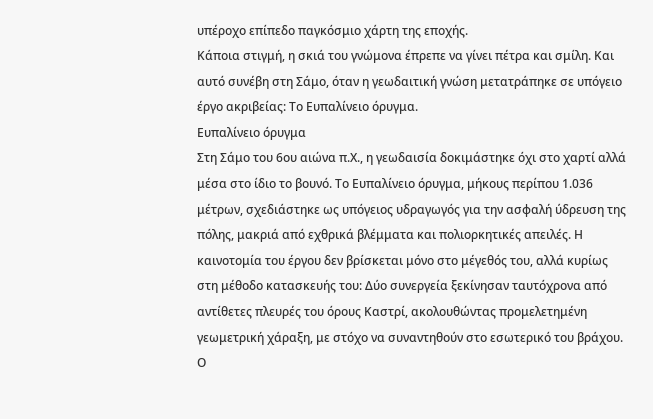υπέροχο επίπεδο παγκόσμιο χάρτη της εποχής.
Κάποια στιγμή, η σκιά του γνώμονα έπρεπε να γίνει πέτρα και σμίλη. Και αυτό συνέβη στη Σάμο, όταν η γεωδαιτική γνώση μετατράπηκε σε υπόγειο έργο ακριβείας: Το Ευπαλίνειο όρυγμα.
Ευπαλίνειο όρυγμα
Στη Σάμο του 6ου αιώνα π.Χ., η γεωδαισία δοκιμάστηκε όχι στο χαρτί αλλά μέσα στο ίδιο το βουνό. Το Ευπαλίνειο όρυγμα, μήκους περίπου 1.036 μέτρων, σχεδιάστηκε ως υπόγειος υδραγωγός για την ασφαλή ύδρευση της πόλης, μακριά από εχθρικά βλέμματα και πολιορκητικές απειλές. Η καινοτομία του έργου δεν βρίσκεται μόνο στο μέγεθός του, αλλά κυρίως στη μέθοδο κατασκευής του: Δύο συνεργεία ξεκίνησαν ταυτόχρονα από αντίθετες πλευρές του όρους Καστρί, ακολουθώντας προμελετημένη γεωμετρική χάραξη, με στόχο να συναντηθούν στο εσωτερικό του βράχου.
Ο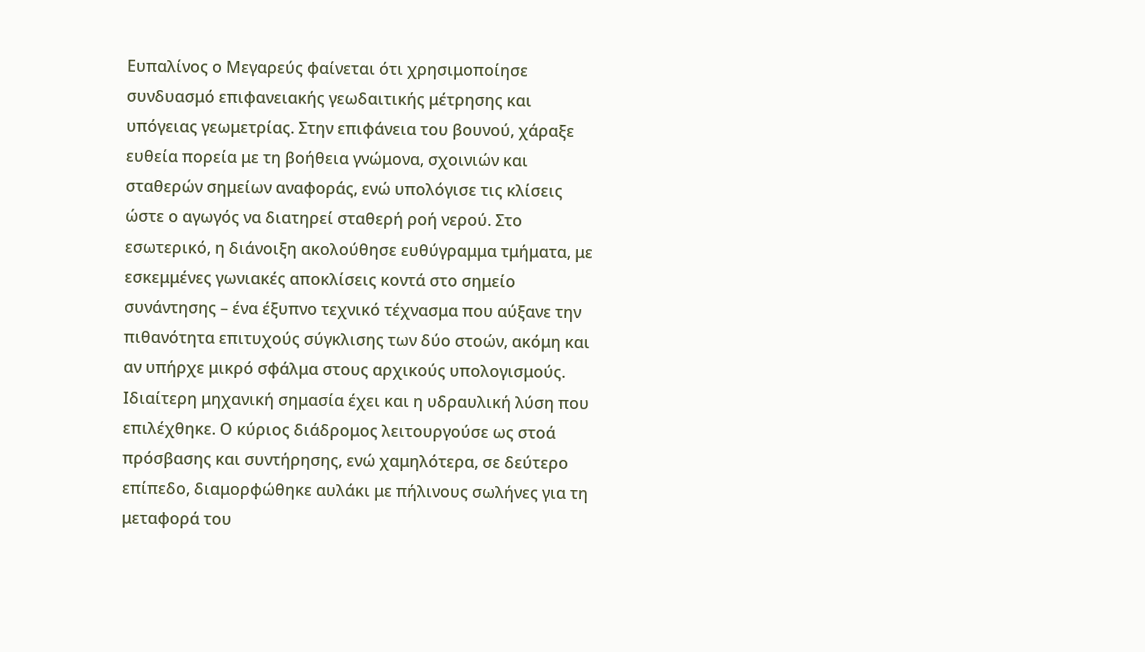Ευπαλίνος ο Μεγαρεύς φαίνεται ότι χρησιμοποίησε συνδυασμό επιφανειακής γεωδαιτικής μέτρησης και υπόγειας γεωμετρίας. Στην επιφάνεια του βουνού, χάραξε ευθεία πορεία με τη βοήθεια γνώμονα, σχοινιών και σταθερών σημείων αναφοράς, ενώ υπολόγισε τις κλίσεις ώστε ο αγωγός να διατηρεί σταθερή ροή νερού. Στο εσωτερικό, η διάνοιξη ακολούθησε ευθύγραμμα τμήματα, με εσκεμμένες γωνιακές αποκλίσεις κοντά στο σημείο συνάντησης – ένα έξυπνο τεχνικό τέχνασμα που αύξανε την πιθανότητα επιτυχούς σύγκλισης των δύο στοών, ακόμη και αν υπήρχε μικρό σφάλμα στους αρχικούς υπολογισμούς.
Ιδιαίτερη μηχανική σημασία έχει και η υδραυλική λύση που επιλέχθηκε. Ο κύριος διάδρομος λειτουργούσε ως στοά πρόσβασης και συντήρησης, ενώ χαμηλότερα, σε δεύτερο επίπεδο, διαμορφώθηκε αυλάκι με πήλινους σωλήνες για τη μεταφορά του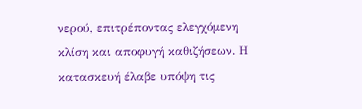νερού, επιτρέποντας ελεγχόμενη κλίση και αποφυγή καθιζήσεων. Η κατασκευή έλαβε υπόψη τις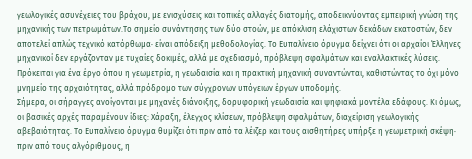γεωλογικές ασυνέχειες του βράχου, με ενισχύσεις και τοπικές αλλαγές διατομής, αποδεικνύοντας εμπειρική γνώση της μηχανικής των πετρωμάτων.Το σημείο συνάντησης των δύο στοών, με απόκλιση ελάχιστων δεκάδων εκατοστών, δεν αποτελεί απλώς τεχνικό κατόρθωμα· είναι απόδειξη μεθοδολογίας. Το Ευπαλίνειο όρυγμα δείχνει ότι οι αρχαίοι Έλληνες μηχανικοί δεν εργάζονταν με τυχαίες δοκιμές, αλλά με σχεδιασμό, πρόβλεψη σφαλμάτων και εναλλακτικές λύσεις. Πρόκειται για ένα έργο όπου η γεωμετρία, η γεωδαισία και η πρακτική μηχανική συναντώνται, καθιστώντας το όχι μόνο μνημείο της αρχαιότητας, αλλά πρόδρομο των σύγχρονων υπόγειων έργων υποδομής.
Σήμερα, οι σήραγγες ανοίγονται με μηχανές διάνοιξης, δορυφορική γεωδαισία και ψηφιακά μοντέλα εδάφους. Κι όμως, οι βασικές αρχές παραμένουν ίδιες: Χάραξη, έλεγχος κλίσεων, πρόβλεψη σφαλμάτων, διαχείριση γεωλογικής αβεβαιότητας. Το Ευπαλίνειο όρυγμα θυμίζει ότι πριν από τα λέιζερ και τους αισθητήρες υπήρξε η γεωμετρική σκέψη· πριν από τους αλγόριθμους, η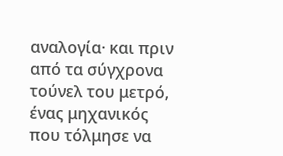αναλογία· και πριν από τα σύγχρονα τούνελ του μετρό, ένας μηχανικός που τόλμησε να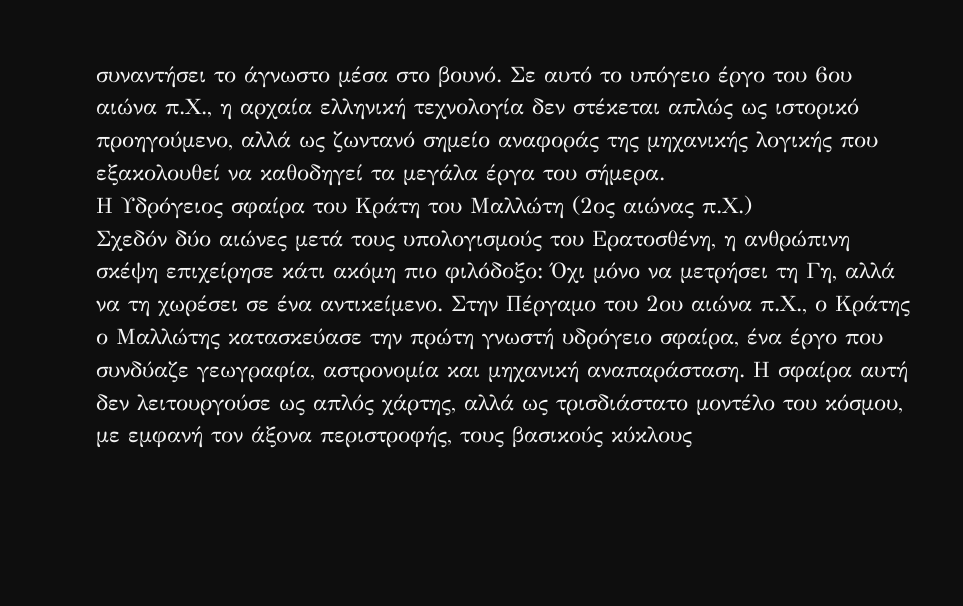συναντήσει το άγνωστο μέσα στο βουνό. Σε αυτό το υπόγειο έργο του 6ου αιώνα π.Χ., η αρχαία ελληνική τεχνολογία δεν στέκεται απλώς ως ιστορικό προηγούμενο, αλλά ως ζωντανό σημείο αναφοράς της μηχανικής λογικής που εξακολουθεί να καθοδηγεί τα μεγάλα έργα του σήμερα.
Η Υδρόγειος σφαίρα του Κράτη του Μαλλώτη (2ος αιώνας π.Χ.)
Σχεδόν δύο αιώνες μετά τους υπολογισμούς του Ερατοσθένη, η ανθρώπινη σκέψη επιχείρησε κάτι ακόμη πιο φιλόδοξο: Όχι μόνο να μετρήσει τη Γη, αλλά να τη χωρέσει σε ένα αντικείμενο. Στην Πέργαμο του 2ου αιώνα π.Χ., ο Κράτης ο Μαλλώτης κατασκεύασε την πρώτη γνωστή υδρόγειο σφαίρα, ένα έργο που συνδύαζε γεωγραφία, αστρονομία και μηχανική αναπαράσταση. Η σφαίρα αυτή δεν λειτουργούσε ως απλός χάρτης, αλλά ως τρισδιάστατο μοντέλο του κόσμου, με εμφανή τον άξονα περιστροφής, τους βασικούς κύκλους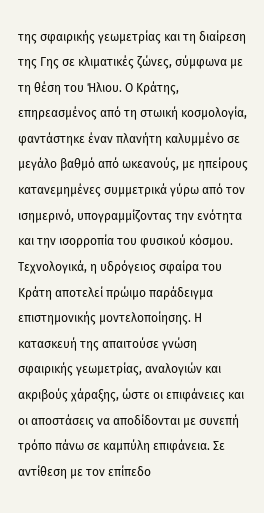της σφαιρικής γεωμετρίας και τη διαίρεση της Γης σε κλιματικές ζώνες, σύμφωνα με τη θέση του Ήλιου. Ο Κράτης, επηρεασμένος από τη στωική κοσμολογία, φαντάστηκε έναν πλανήτη καλυμμένο σε μεγάλο βαθμό από ωκεανούς, με ηπείρους κατανεμημένες συμμετρικά γύρω από τον ισημερινό, υπογραμμίζοντας την ενότητα και την ισορροπία του φυσικού κόσμου.
Τεχνολογικά, η υδρόγειος σφαίρα του Κράτη αποτελεί πρώιμο παράδειγμα επιστημονικής μοντελοποίησης. Η κατασκευή της απαιτούσε γνώση σφαιρικής γεωμετρίας, αναλογιών και ακριβούς χάραξης, ώστε οι επιφάνειες και οι αποστάσεις να αποδίδονται με συνεπή τρόπο πάνω σε καμπύλη επιφάνεια. Σε αντίθεση με τον επίπεδο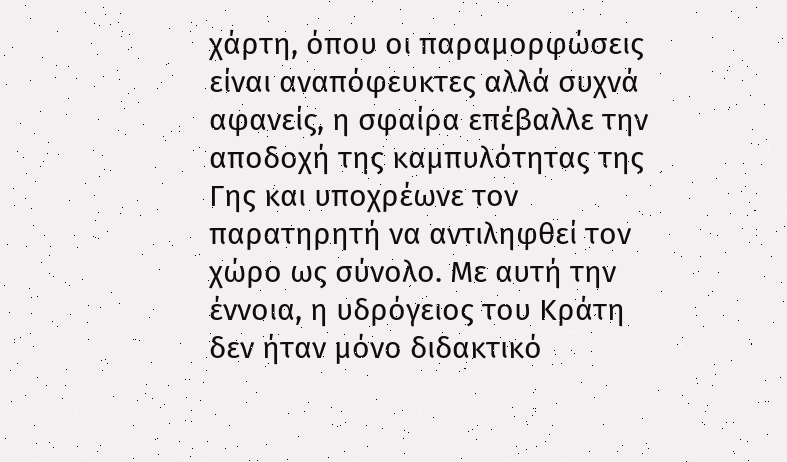χάρτη, όπου οι παραμορφώσεις είναι αναπόφευκτες αλλά συχνά αφανείς, η σφαίρα επέβαλλε την αποδοχή της καμπυλότητας της Γης και υποχρέωνε τον παρατηρητή να αντιληφθεί τον χώρο ως σύνολο. Με αυτή την έννοια, η υδρόγειος του Κράτη δεν ήταν μόνο διδακτικό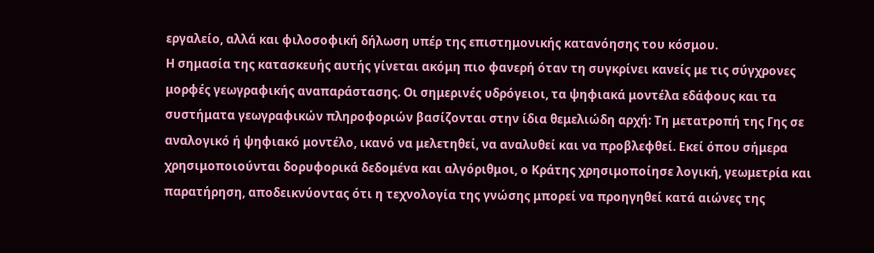εργαλείο, αλλά και φιλοσοφική δήλωση υπέρ της επιστημονικής κατανόησης του κόσμου.
Η σημασία της κατασκευής αυτής γίνεται ακόμη πιο φανερή όταν τη συγκρίνει κανείς με τις σύγχρονες μορφές γεωγραφικής αναπαράστασης. Οι σημερινές υδρόγειοι, τα ψηφιακά μοντέλα εδάφους και τα συστήματα γεωγραφικών πληροφοριών βασίζονται στην ίδια θεμελιώδη αρχή: Τη μετατροπή της Γης σε αναλογικό ή ψηφιακό μοντέλο, ικανό να μελετηθεί, να αναλυθεί και να προβλεφθεί. Εκεί όπου σήμερα χρησιμοποιούνται δορυφορικά δεδομένα και αλγόριθμοι, ο Κράτης χρησιμοποίησε λογική, γεωμετρία και παρατήρηση, αποδεικνύοντας ότι η τεχνολογία της γνώσης μπορεί να προηγηθεί κατά αιώνες της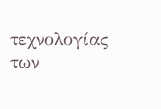τεχνολογίας των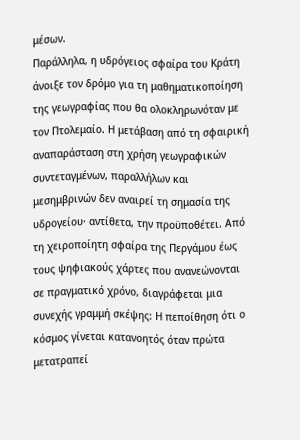μέσων.
Παράλληλα, η υδρόγειος σφαίρα του Κράτη άνοιξε τον δρόμο για τη μαθηματικοποίηση της γεωγραφίας που θα ολοκληρωνόταν με τον Πτολεμαίο. Η μετάβαση από τη σφαιρική αναπαράσταση στη χρήση γεωγραφικών συντεταγμένων, παραλλήλων και μεσημβρινών δεν αναιρεί τη σημασία της υδρογείου· αντίθετα, την προϋποθέτει. Από τη χειροποίητη σφαίρα της Περγάμου έως τους ψηφιακούς χάρτες που ανανεώνονται σε πραγματικό χρόνο, διαγράφεται μια συνεχής γραμμή σκέψης: Η πεποίθηση ότι ο κόσμος γίνεται κατανοητός όταν πρώτα μετατραπεί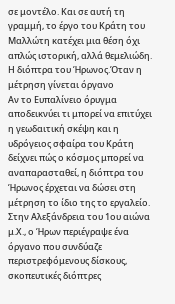σε μοντέλο. Και σε αυτή τη γραμμή, το έργο του Κράτη του Μαλλώτη κατέχει μια θέση όχι απλώς ιστορική, αλλά θεμελιώδη.
Η διόπτρα του Ήρωνος.Όταν η μέτρηση γίνεται όργανο
Αν το Ευπαλίνειο όρυγμα αποδεικνύει τι μπορεί να επιτύχει η γεωδαιτική σκέψη και η υδρόγειος σφαίρα του Κράτη δείχνει πώς ο κόσμος μπορεί να αναπαρασταθεί, η διόπτρα του Ήρωνος έρχεται να δώσει στη μέτρηση το ίδιο της το εργαλείο. Στην Αλεξάνδρεια του 1ου αιώνα μ.Χ., ο Ήρων περιέγραψε ένα όργανο που συνδύαζε περιστρεφόμενους δίσκους, σκοπευτικές διόπτρες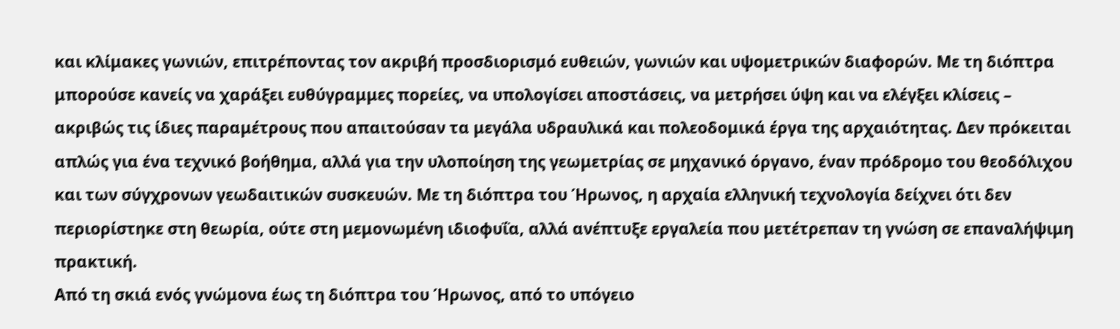και κλίμακες γωνιών, επιτρέποντας τον ακριβή προσδιορισμό ευθειών, γωνιών και υψομετρικών διαφορών. Με τη διόπτρα μπορούσε κανείς να χαράξει ευθύγραμμες πορείες, να υπολογίσει αποστάσεις, να μετρήσει ύψη και να ελέγξει κλίσεις – ακριβώς τις ίδιες παραμέτρους που απαιτούσαν τα μεγάλα υδραυλικά και πολεοδομικά έργα της αρχαιότητας. Δεν πρόκειται απλώς για ένα τεχνικό βοήθημα, αλλά για την υλοποίηση της γεωμετρίας σε μηχανικό όργανο, έναν πρόδρομο του θεοδόλιχου και των σύγχρονων γεωδαιτικών συσκευών. Με τη διόπτρα του Ήρωνος, η αρχαία ελληνική τεχνολογία δείχνει ότι δεν περιορίστηκε στη θεωρία, ούτε στη μεμονωμένη ιδιοφυΐα, αλλά ανέπτυξε εργαλεία που μετέτρεπαν τη γνώση σε επαναλήψιμη πρακτική.
Από τη σκιά ενός γνώμονα έως τη διόπτρα του Ήρωνος, από το υπόγειο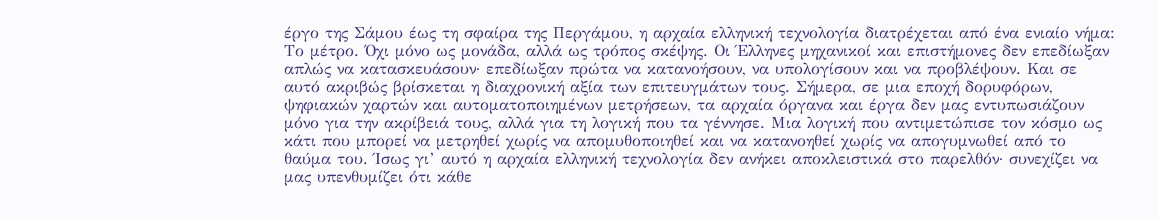έργο της Σάμου έως τη σφαίρα της Περγάμου, η αρχαία ελληνική τεχνολογία διατρέχεται από ένα ενιαίο νήμα: Το μέτρο. Όχι μόνο ως μονάδα, αλλά ως τρόπος σκέψης. Οι Έλληνες μηχανικοί και επιστήμονες δεν επεδίωξαν απλώς να κατασκευάσουν· επεδίωξαν πρώτα να κατανοήσουν, να υπολογίσουν και να προβλέψουν. Και σε αυτό ακριβώς βρίσκεται η διαχρονική αξία των επιτευγμάτων τους. Σήμερα, σε μια εποχή δορυφόρων, ψηφιακών χαρτών και αυτοματοποιημένων μετρήσεων, τα αρχαία όργανα και έργα δεν μας εντυπωσιάζουν μόνο για την ακρίβειά τους, αλλά για τη λογική που τα γέννησε. Μια λογική που αντιμετώπισε τον κόσμο ως κάτι που μπορεί να μετρηθεί χωρίς να απομυθοποιηθεί και να κατανοηθεί χωρίς να απογυμνωθεί από το θαύμα του. Ίσως γι’ αυτό η αρχαία ελληνική τεχνολογία δεν ανήκει αποκλειστικά στο παρελθόν· συνεχίζει να μας υπενθυμίζει ότι κάθε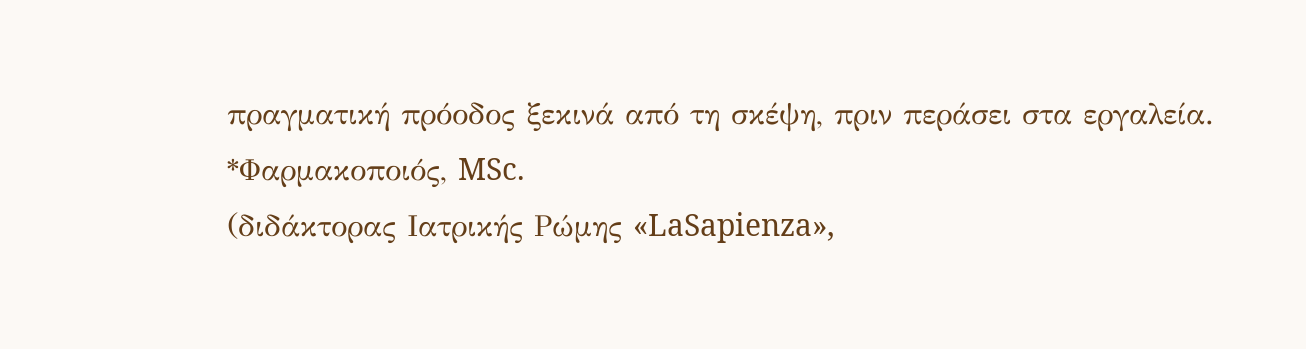πραγματική πρόοδος ξεκινά από τη σκέψη, πριν περάσει στα εργαλεία.
*Φαρμακοποιός, MSc.
(διδάκτορας Ιατρικής Ρώμης «LaSapienza»,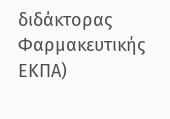διδάκτορας Φαρμακευτικής ΕΚΠΑ)